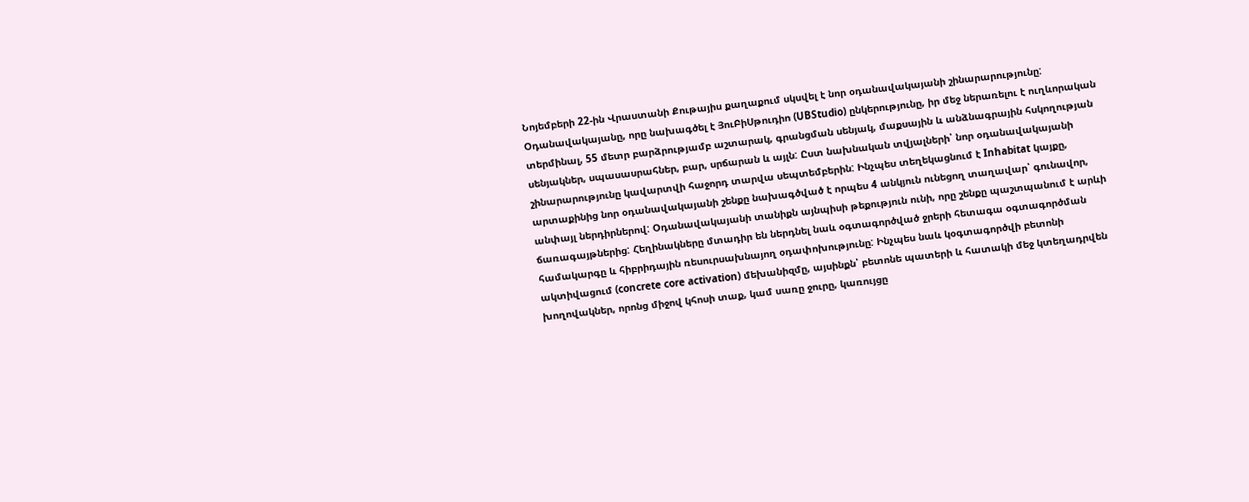Նոյեմբերի 22-ին Վրաստանի Քութայիս քաղաքում սկսվել է նոր օդանավակայանի շինարարությունը: Օդանավակայանը, որը նախագծել է ՅուԲիՍթուդիո (UBStudio) ընկերությունը, իր մեջ ներառելու է ուղևորական տերմինալ, 55 մետր բարձրությամբ աշտարակ, գրանցման սենյակ, մաքսային և անձնագրային հսկողության սենյակներ, սպասասրահներ, բար, սրճարան և այլն: Ըստ նախնական տվյալների՝ նոր օդանավակայանի շինարարությունը կավարտվի հաջորդ տարվա սեպտեմբերին: Ինչպես տեղեկացնում է Inhabitat կայքը, արտաքինից նոր օդանավակայանի շենքը նախագծված է որպես 4 անկյուն ունեցող տաղավար՝ գունավոր, անփայլ ներդիրներով: Օդանավակայանի տանիքն այնպիսի թեքություն ունի, որը շենքը պաշտպանում է արևի ճառագայթներից: Հեղինակները մտադիր են ներդնել նաև օգտագործված ջրերի հետագա օգտագործման համակարգը և հիբրիդային ռեսուրսախնայող օդափոխությունը: Ինչպես նաև կօգտագործվի բետոնի ակտիվացում (concrete core activation) մեխանիզմը, այսինքն՝ բետոնե պատերի և հատակի մեջ կտեղադրվեն խողովակներ, որոնց միջով կհոսի տաք, կամ սառը ջուրը, կառույցը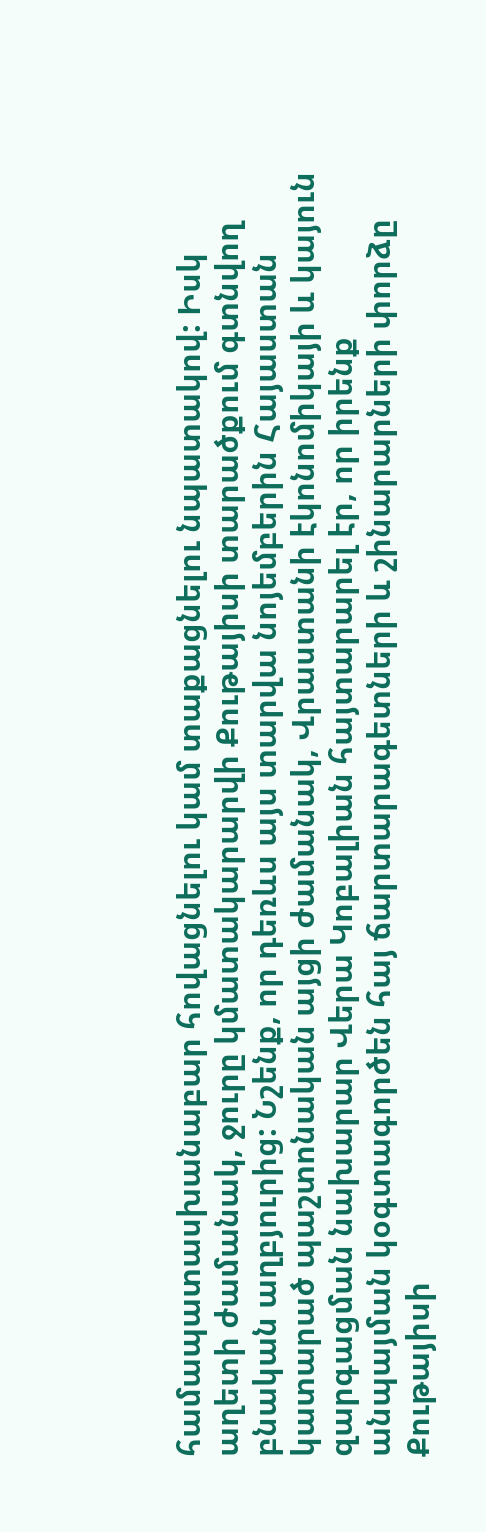համապատասխանաբար հովացնելու կամ տաքացնելու նպատակով: Իսկ աղետի ժամանակ, ջուրը կմատակարարվի Քութայիսի տարածքում գտնվող բնական աղբյուրից: Նշենք, որ դեռևս այս տարվա նոյեմբերին Հայաստան կատարած պաշտոնական այցի ժամանակ, Վրաստանի էկոնոմիկայի և կայուն զարգացման նախարար Վերա Կոբալիան հայտարարել էր, որ իրենք անպայման կօգտագործեն հայ ճարտարագետների և շինարարների փորձը Քութայիսի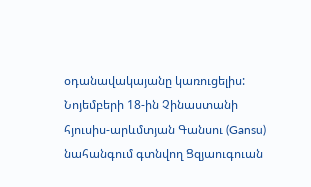օդանավակայանը կառուցելիս:
Նոյեմբերի 18-ին Չինաստանի հյուսիս-արևմտյան Գանսու (Gansu) նահանգում գտնվող Ցզյաուգուան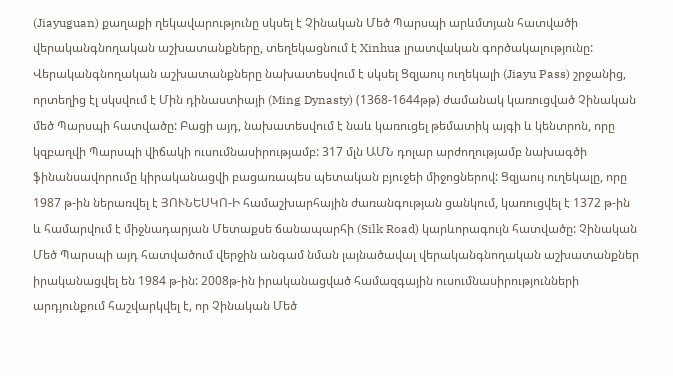(Jiayuguan) քաղաքի ղեկավարությունը սկսել է Չինական Մեծ Պարսպի արևմտյան հատվածի վերականգնողական աշխատանքները, տեղեկացնում է Xinhua լրատվական գործակալությունը: Վերականգնողական աշխատանքները նախատեսվում է սկսել Ցզյաույ ուղեկալի (Jiayu Pass) շրջանից, որտեղից էլ սկսվում է Մին դինաստիայի (Ming Dynasty) (1368-1644թթ) ժամանակ կառուցված Չինական մեծ Պարսպի հատվածը: Բացի այդ, նախատեսվում է նաև կառուցել թեմատիկ այգի և կենտրոն, որը կզբաղվի Պարսպի վիճակի ուսումնասիրությամբ: 317 մլն ԱՄՆ դոլար արժողությամբ նախագծի ֆինանսավորումը կիրականացվի բացառապես պետական բյուջեի միջոցներով: Ցզյաույ ուղեկալը, որը 1987 թ-ին ներառվել է ՅՈՒՆԵՍԿՈ-Ի համաշխարհային ժառանգության ցանկում, կառուցվել է 1372 թ-ին և համարվում է միջնադարյան Մետաքսե ճանապարհի (Silk Road) կարևորագույն հատվածը: Չինական Մեծ Պարսպի այդ հատվածում վերջին անգամ նման լայնածավալ վերականգնողական աշխատանքներ իրականացվել են 1984 թ-ին: 2008թ-ին իրականացված համազգային ուսումնասիրությունների արդյունքում հաշվարկվել է, որ Չինական Մեծ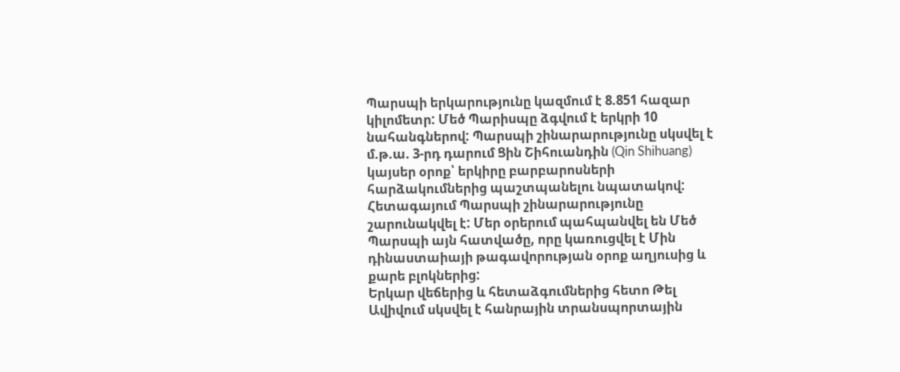Պարսպի երկարությունը կազմում է 8.851 հազար կիլոմետր: Մեծ Պարիսպը ձգվում է երկրի 10 նահանգներով: Պարսպի շինարարությունը սկսվել է մ.թ.ա. 3-րդ դարում Ցին Շիհուանդին (Qin Shihuang) կայսեր օրոք՝ երկիրը բարբարոսների հարձակումներից պաշտպանելու նպատակով: Հետագայում Պարսպի շինարարությունը շարունակվել է: Մեր օրերում պահպանվել են Մեծ Պարսպի այն հատվածը, որը կառուցվել է Մին դինաստաիայի թագավորության օրոք աղյուսից և քարե բլոկներից:
Երկար վեճերից և հետաձգումներից հետո Թել Ավիվում սկսվել է հանրային տրանսպորտային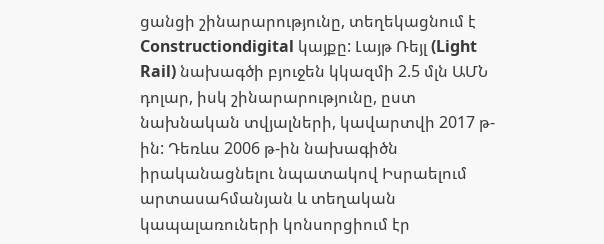ցանցի շինարարությունը, տեղեկացնում է Constructiondigital կայքը: Լայթ Ռեյլ (Light Rail) նախագծի բյուջեն կկազմի 2.5 մլն ԱՄՆ դոլար, իսկ շինարարությունը, ըստ նախնական տվյալների, կավարտվի 2017 թ-ին: Դեռևս 2006 թ-ին նախագիծն իրականացնելու նպատակով Իսրաելում արտասահմանյան և տեղական կապալառուների կոնսորցիում էր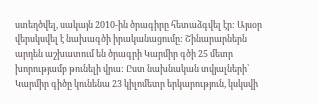ստեղծվել, սակայն 2010-ին ծրագիրը հետաձգվել էր: Այսօր վերսկսվել է նախագծի իրականացումը: Շինարարներն արդեն աշխատում են ծրագրի Կարմիր գծի 25 մետր խորությամբ թունելի վրա: Ըստ նախնական տվյալների՝ Կարմիր գիծը կունենա 23 կիլոմետր երկարություն, կսկսվի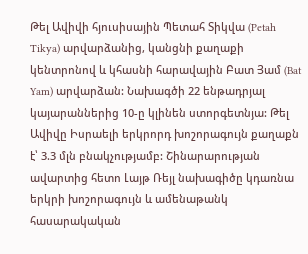Թել Ավիվի հյուսիսային Պետահ Տիկվա (Petah Tikya) արվարձանից, կանցնի քաղաքի կենտրոնով և կհասնի հարավային Բատ Յամ (Bat Yam) արվարձան: Նախագծի 22 ենթադրյալ կայարաններից 10-ը կլինեն ստորգետնյա: Թել Ավիվը Իսրաելի երկրորդ խոշորագույն քաղաքն է՝ 3.3 մլն բնակչությամբ: Շինարարության ավարտից հետո Լայթ Ռեյլ նախագիծը կդառնա երկրի խոշորագույն և ամենաթանկ հասարակական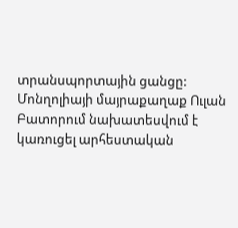տրանսպորտային ցանցը:
Մոնղոլիայի մայրաքաղաք Ուլան Բատորում նախատեսվում է կառուցել արհեստական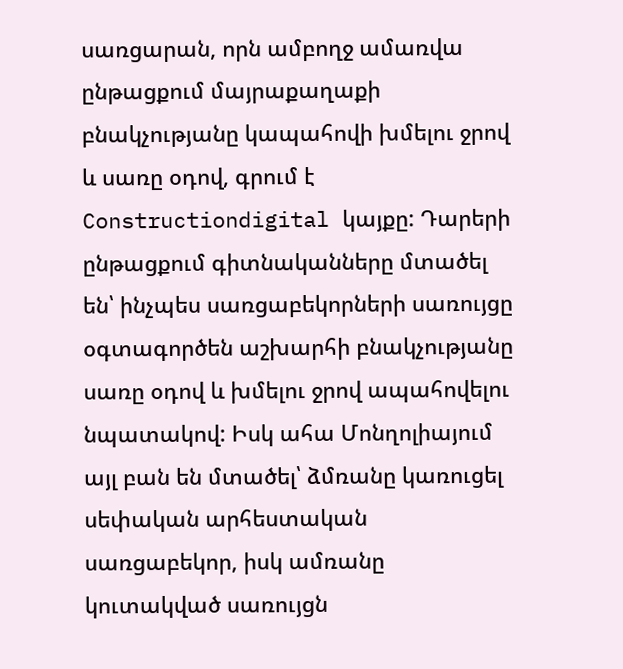սառցարան, որն ամբողջ ամառվա ընթացքում մայրաքաղաքի բնակչությանը կապահովի խմելու ջրով և սառը օդով, գրում է Constructiondigital կայքը: Դարերի ընթացքում գիտնականները մտածել են՝ ինչպես սառցաբեկորների սառույցը օգտագործեն աշխարհի բնակչությանը սառը օդով և խմելու ջրով ապահովելու նպատակով: Իսկ ահա Մոնղոլիայում այլ բան են մտածել՝ ձմռանը կառուցել սեփական արհեստական սառցաբեկոր, իսկ ամռանը կուտակված սառույցն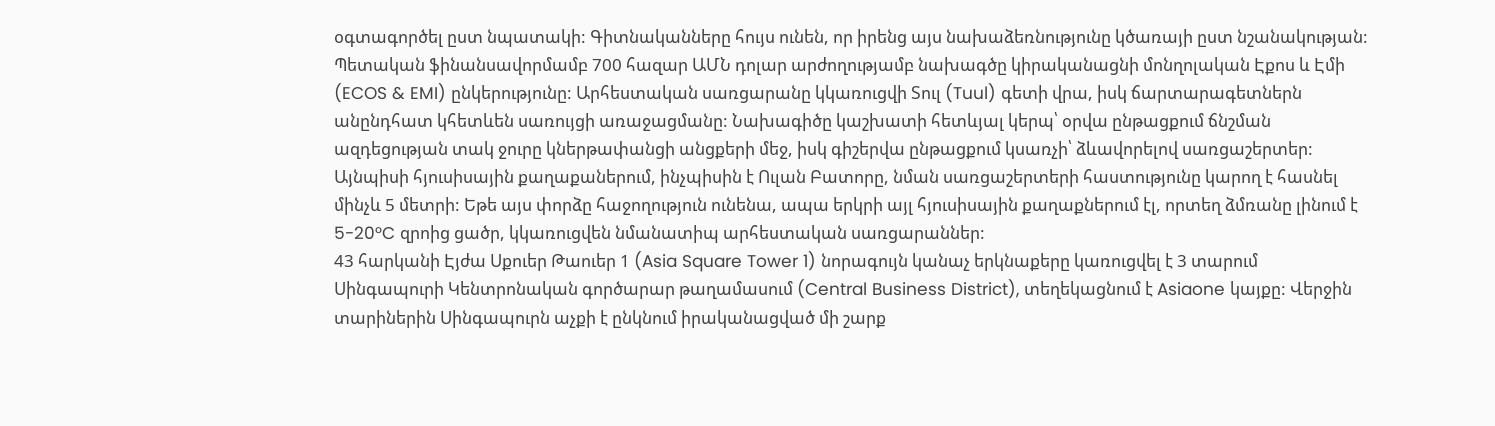օգտագործել ըստ նպատակի: Գիտնականները հույս ունեն, որ իրենց այս նախաձեռնությունը կծառայի ըստ նշանակության: Պետական ֆինանսավորմամբ 700 հազար ԱՄՆ դոլար արժողությամբ նախագծը կիրականացնի մոնղոլական Էքոս և Էմի (ECOS & EMI) ընկերությունը: Արհեստական սառցարանը կկառուցվի Տուլ (Tuul) գետի վրա, իսկ ճարտարագետներն անընդհատ կհետևեն սառույցի առաջացմանը: Նախագիծը կաշխատի հետևյալ կերպ՝ օրվա ընթացքում ճնշման ազդեցության տակ ջուրը կներթափանցի անցքերի մեջ, իսկ գիշերվա ընթացքում կսառչի՝ ձևավորելով սառցաշերտեր: Այնպիսի հյուսիսային քաղաքաներում, ինչպիսին է Ուլան Բատորը, նման սառցաշերտերի հաստությունը կարող է հասնել մինչև 5 մետրի: Եթե այս փորձը հաջողություն ունենա, ապա երկրի այլ հյուսիսային քաղաքներում էլ, որտեղ ձմռանը լինում է 5-20°C զրոից ցածր, կկառուցվեն նմանատիպ արհեստական սառցարաններ:
43 հարկանի Էյժա Սքուեր Թաուեր 1 (Asia Square Tower 1) նորագույն կանաչ երկնաքերը կառուցվել է 3 տարում Սինգապուրի Կենտրոնական գործարար թաղամասում (Central Business District), տեղեկացնում է Asiaone կայքը: Վերջին տարիներին Սինգապուրն աչքի է ընկնում իրականացված մի շարք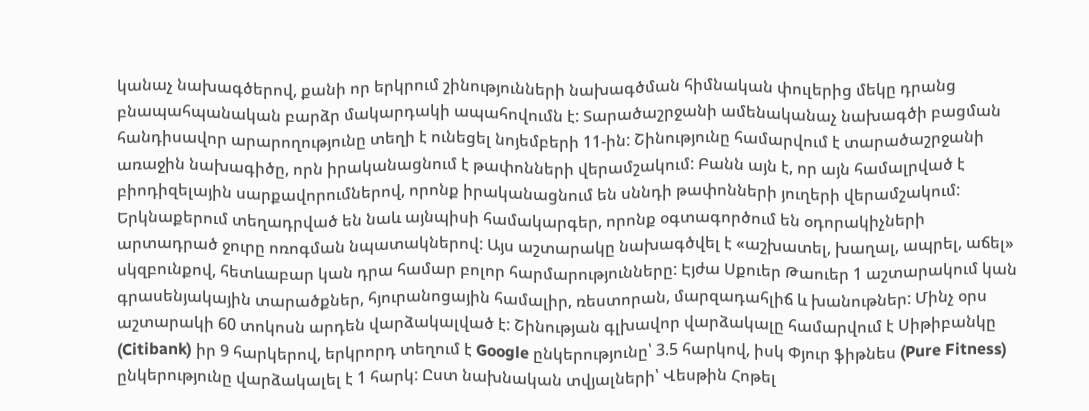կանաչ նախագծերով, քանի որ երկրում շինությունների նախագծման հիմնական փուլերից մեկը դրանց բնապահպանական բարձր մակարդակի ապահովումն է: Տարածաշրջանի ամենականաչ նախագծի բացման հանդիսավոր արարողությունը տեղի է ունեցել նոյեմբերի 11-ին: Շինությունը համարվում է տարածաշրջանի առաջին նախագիծը, որն իրականացնում է թափոնների վերամշակում: Բանն այն է, որ այն համալրված է բիոդիզելային սարքավորումներով, որոնք իրականացնում են սննդի թափոնների յուղերի վերամշակում: Երկնաքերում տեղադրված են նաև այնպիսի համակարգեր, որոնք օգտագործում են օդորակիչների արտադրած ջուրը ոռոգման նպատակներով: Այս աշտարակը նախագծվել է «աշխատել, խաղալ, ապրել, աճել» սկզբունքով, հետևաբար կան դրա համար բոլոր հարմարությունները: Էյժա Սքուեր Թաուեր 1 աշտարակում կան գրասենյակային տարածքներ, հյուրանոցային համալիր, ռեստորան, մարզադահլիճ և խանութներ: Մինչ օրս աշտարակի 60 տոկոսն արդեն վարձակալված է: Շինության գլխավոր վարձակալը համարվում է Սիթիբանկը (Citibank) իր 9 հարկերով, երկրորդ տեղում է Google ընկերությունը՝ 3.5 հարկով, իսկ Փյուր ֆիթնես (Pure Fitness) ընկերությունը վարձակալել է 1 հարկ: Ըստ նախնական տվյալների՝ Վեսթին Հոթել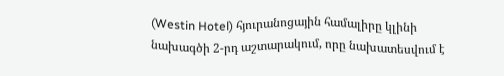(Westin Hotel) հյուրանոցային համալիրը կլինի նախագծի 2-րդ աշտարակում, որը նախատեսվում է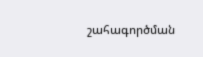շահագործման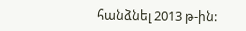հանձնել 2013 թ-ին: